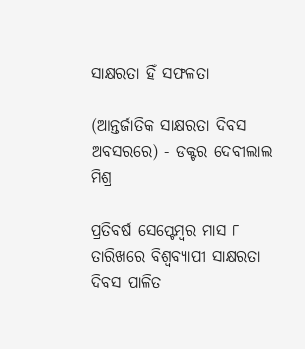ସାକ୍ଷରତା ହିଁ ସଫଳତା

(ଆନ୍ତର୍ଜାତିକ ସାକ୍ଷରତା ଦିବସ ଅବସରରେ) - ଡକ୍ଟର ଦେବୀଲାଲ ମିଶ୍ର

ପ୍ରତିବର୍ଷ ସେପ୍ଟେମ୍ବର ମାସ ୮ ତାରିଖରେ ବିଶ୍ବବ୍ୟାପୀ ସାକ୍ଷରତା ଦିବସ ପାଳିତ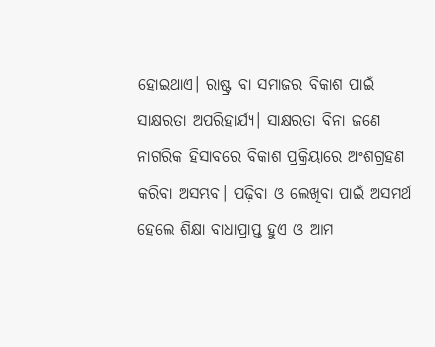ହୋଇଥାଏ। ରାଷ୍ଟ୍ର ବା ସମାଜର ବିକାଶ ପାଇଁ ସାକ୍ଷରତା ଅପରିହାର୍ଯ୍ୟ। ସାକ୍ଷରତା ବିନା ଜଣେ ନାଗରିକ ହିସାବରେ ବିକାଶ ପ୍ରକ୍ରିୟାରେ ଅଂଶଗ୍ରହଣ କରିବା ଅସମ୍ଭବ। ପଢ଼ିବା ଓ ଲେଖିବା ପାଇଁ ଅସମର୍ଥ ହେଲେ ଶିକ୍ଷା ବାଧାପ୍ରାପ୍ତ ହୁଏ ଓ ଆମ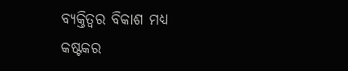ବ୍ୟକ୍ତିତ୍ବର ବିକାଶ ମଧ୍ୟ କଷ୍ଟକର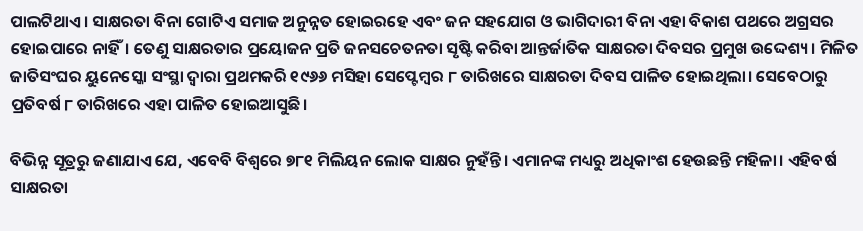ପାଲଟିଥାଏ। ସାକ୍ଷରତା ବିନା ଗୋଟିଏ ସମାଜ ଅନୁନ୍ନତ ହୋଇରହେ ଏବଂ ଜନ ସହଯୋଗ ଓ ଭାଗିଦାରୀ ବିନା ଏହା ବିକାଶ ପଥରେ ଅଗ୍ରସର ହୋଇପାରେ ନାହିଁ। ତେଣୁ ସାକ୍ଷରତାର ପ୍ରୟୋଜନ ପ୍ରତି ଜନ‌ସଚେତନତା ସୃଷ୍ଟି କରିବା ଆନ୍ତର୍ଜାତିକ ସାକ୍ଷରତା ଦିବସର ପ୍ରମୁଖ ଉଦ୍ଦେଶ୍ୟ। ମିଳିତ ଜାତିସଂଘର ୟୁନେସ୍କୋ ସଂସ୍ଥା ଦ୍ବାରା ପ୍ରଥମକରି ୧୯୬୬ ମସିହା ସେପ୍ଟେମ୍ବର ୮ ତାରିଖରେ ସାକ୍ଷରତା ଦିବସ ପାଳିତ ହୋଇଥିଲା। ସେବେଠାରୁ ପ୍ରତିବର୍ଷ ୮ ତାରିଖରେ ଏହା ପାଳିତ ହୋଇଆସୁଛି।

ବିଭିନ୍ନ ସୂତ୍ରରୁ ଜଣାଯାଏ ଯେ, ଏବେବି ବିଶ୍ବରେ ୭୮୧ ମିଲିୟନ ଲୋକ ସାକ୍ଷର ନୁହଁନ୍ତି। ଏମାନଙ୍କ ମଧ୍ୟରୁ ଅଧିକାଂଶ ହେଉଛନ୍ତି ମହିଳା। ଏହିବର୍ଷ ସାକ୍ଷରତା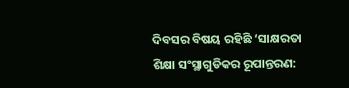ଦିବସର ବିଷୟ ରହିଛି ‘ସାକ୍ଷରତା ଶିକ୍ଷା ସଂସ୍ଥାଗୁଡିକର ରୂପାନ୍ତରଣ: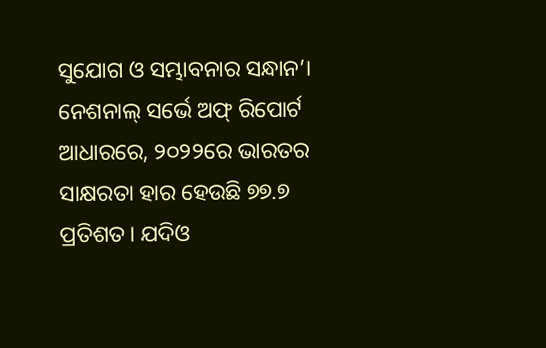ସୁଯୋଗ ଓ ସମ୍ଭାବନାର ସନ୍ଧାନ’। ନେଶନାଲ୍‌ ସର୍ଭେ ଅଫ୍‌ ରିପୋର୍ଟ ଆଧାରରେ, ୨୦୨୨ରେ ଭାରତର ସାକ୍ଷରତା ହାର ହେଉଛି ୭୭.୭ ପ୍ରତିଶତ। ଯଦିଓ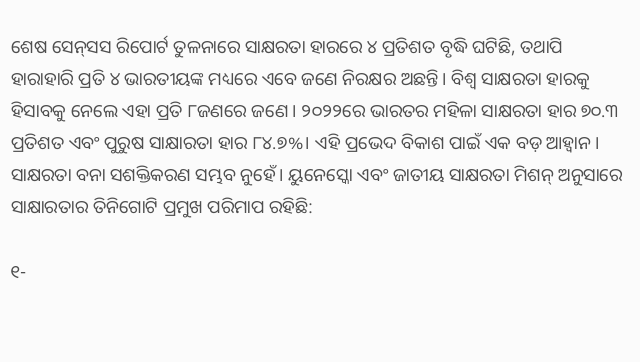ଶେଷ ସେନ୍‌ସସ ରିପୋର୍ଟ ତୁଳନାରେ ସାକ୍ଷରତା ହାରରେ ୪ ପ୍ରତିଶତ ବୃଦ୍ଧି ଘଟିଛି, ତଥାପି ହାରାହାରି ପ୍ରତି ୪ ଭାରତୀୟଙ୍କ ମଧ୍ୟରେ ଏବେ ଜଣେ ନିରକ୍ଷର ଅଛନ୍ତି। ବିଶ୍ବ ସାକ୍ଷରତା ହାରକୁ ହିସାବକୁ ନେଲେ ଏହା ପ୍ରତି ୮ଜଣରେ ଜଣେ। ୨୦୨୨ରେ ଭାରତର ମହିଳା ସାକ୍ଷରତା ହାର ୭୦.୩ ପ୍ରତିଶତ ଏବଂ ପୁରୁଷ ସାକ୍ଷାରତା ହାର ୮୪.୭%। ଏହି ପ୍ରଭେଦ ବିକାଶ ପାଇଁ ଏକ ବଡ଼ ଆହ୍ବାନ। ସାକ୍ଷରତା ବନା ସଶକ୍ତିକରଣ ସମ୍ଭବ ନୁହେଁ। ୟୁନେସ୍କୋ ଏବଂ ଜାତୀୟ ସାକ୍ଷରତା ମିଶନ୍‌ ଅନୁସାରେ ସାକ୍ଷାରତାର ତିନିଗୋଟି ପ୍ରମୁଖ ପରିମାପ ରହିଛି:

୧-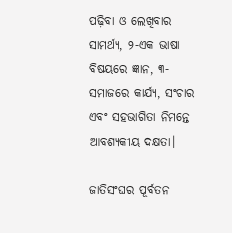ପଢ଼ିବା ଓ ଲେଖିବାର ସାମର୍ଥ୍ୟ, ୨-ଏକ ଭାଷା ବିଷୟରେ ଜ୍ଞାନ, ୩-ସମାଜରେ କାର୍ଯ୍ୟ, ସଂଚାର ଏବଂ ସହଭାଗିତା ନିମନ୍ତେ ଆବଶ୍ୟକୀୟ ଦକ୍ଷତା।

ଜାତିସଂଘର ପୂର୍ବତନ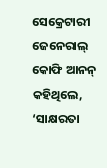ସେକ୍ରେଟାରୀ ଜେନେରାଲ୍‌ କୋଫି ଆନନ୍‌ କହିଥିଲେ, ‘ସାକ୍ଷରତା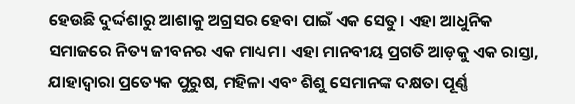ହେଉଛି ଦୁର୍ଦ୍ଦଶାରୁ ଆଶାକୁ ଅଗ୍ରସର ହେବା ପାଇଁ ଏକ ସେତୁ। ଏହା ଆଧୁନିକ ସମାଜରେ ନିତ୍ୟ ଜୀବନର ଏକ ମାଧ୍ୟମ। ଏହା ମାନବୀୟ ପ୍ରଗତି ଆଡ଼କୁ ଏକ ରାସ୍ତା, ଯାହାଦ୍ବାରା ପ୍ରତ୍ୟେକ ପୁରୁଷ, ମହିଳା ଏବଂ ଶିଶୁ ସେମାନଙ୍କ ଦକ୍ଷତା ପୂର୍ଣ୍ଣ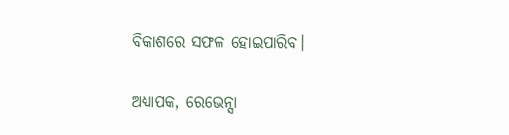ବିକାଶରେ ସଫଳ ହୋଇପାରିବ।

ଅଧ୍ୟାପକ, ରେଭେନ୍ସା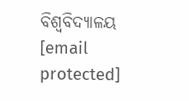ବିଶ୍ବବିଦ୍ୟାଳୟ
[email protected]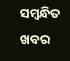ସମ୍ବନ୍ଧିତ ଖବର